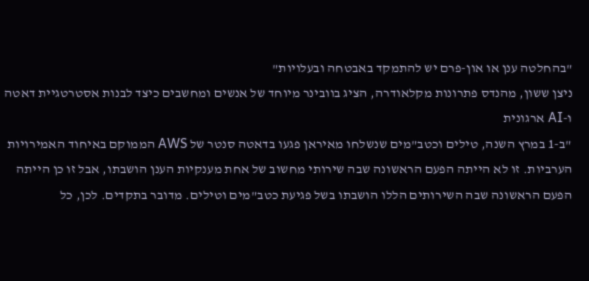"בהחלטה ענן או און-פרם יש להתמקד באבטחה ובעלויות"
ניצן ששון, מהנדס פתרונות מקלאודרה, הציג בוובינר מיוחד של אנשים ומחשבים כיצד לבנות אסטרטגיית דאטה ו-AI ארגונית
"ב-1 במרץ השנה, טילים וכטב"מים שנשלחו מאיראן פגעו בדאטה סנטר של AWS הממוקם באיחוד האמירויות הערביות. זו לא הייתה הפעם הראשונה שבה שירותי מחשוב של אחת מענקיות הענן הושבתו, אבל זו כן הייתה הפעם הראשונה שבה השירותים הללו הושבתו בשל פגיעת כטב"מים וטילים. מדובר בתקדים. לכן, כל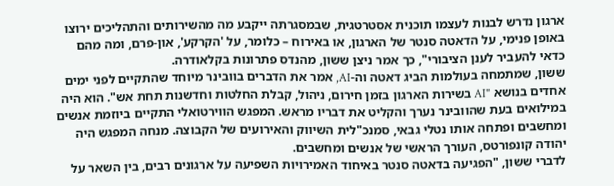ארגון נדרש לבנות לעצמו תוכנית אסטרטגית, שבמסגרתה ייקבע מה מהשירותים והתהליכים ירוצו באופן פנימי, על הדאטה סנטר של הארגון, או באירוח – כלומר, על 'הקרקע', און-פרם, ומה מהם כדאי להעביר לענן הציבורי", כך אמר ניצן ששון, מהנדס פתרונות בקלאודרה.
ששון, שמתמחה בעולמות הביג דאטה וה-AI, אמר את הדברים בוובינר מיוחד שהתקיים לפני ימים אחדים בנושא "AI בשירות הארגון בזמן חירום, ניהול, קבלת החלטות וחדשנות תחת אש". הוא היה במילואים בעת שהוובינר נערך והקליט את דבריו מראש. המפגש הווירטואלי התקיים ביוזמת אנשים ומחשבים ופתחה אותו נטלי גבאי, סמנכ"לית השיווק והאירועים של הקבוצה. מנחה המפגש היה יהודה קונפורטס, העורך הראשי של אנשים ומחשבים.
לדברי ששון, "הפגיעה בדאטה סנטר באיחוד האמירויות השפיעה על ארגונים רבים, בין השאר על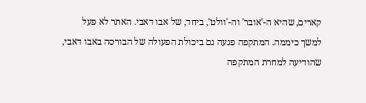קארים, שהיא ה-'אובר' וה-'וולט', ביחד, של אבו דאבי. האתר לא פעל למשך כיממה. המתקפה פגעה גם ביכולת הפעולה של הבורסה באבו דאבי, שהודיעה למחרת המתקפה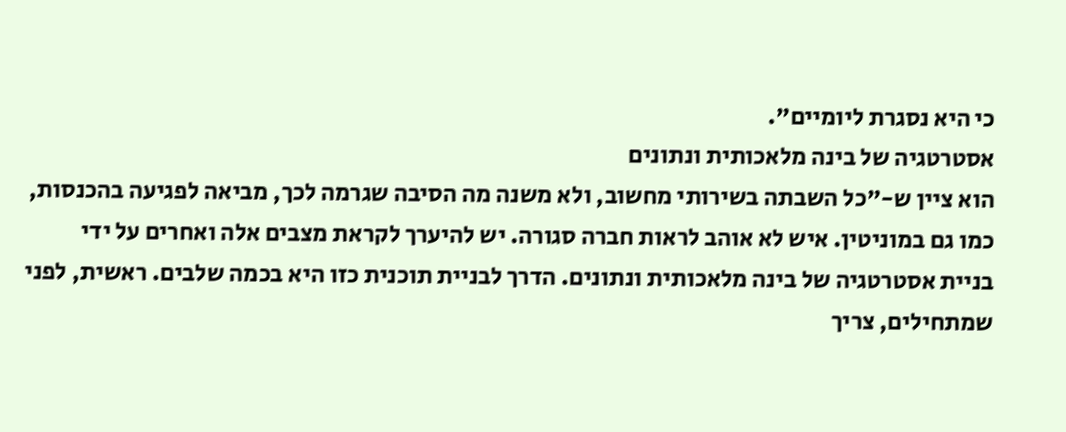כי היא נסגרת ליומיים".
אסטרטגיה של בינה מלאכותית ונתונים
הוא ציין ש-"כל השבתה בשירותי מחשוב, ולא משנה מה הסיבה שגרמה לכך, מביאה לפגיעה בהכנסות, כמו גם במוניטין. איש לא אוהב לראות חברה סגורה. יש להיערך לקראת מצבים אלה ואחרים על ידי בניית אסטרטגיה של בינה מלאכותית ונתונים. הדרך לבניית תוכנית כזו היא בכמה שלבים. ראשית, לפני שמתחילים, צריך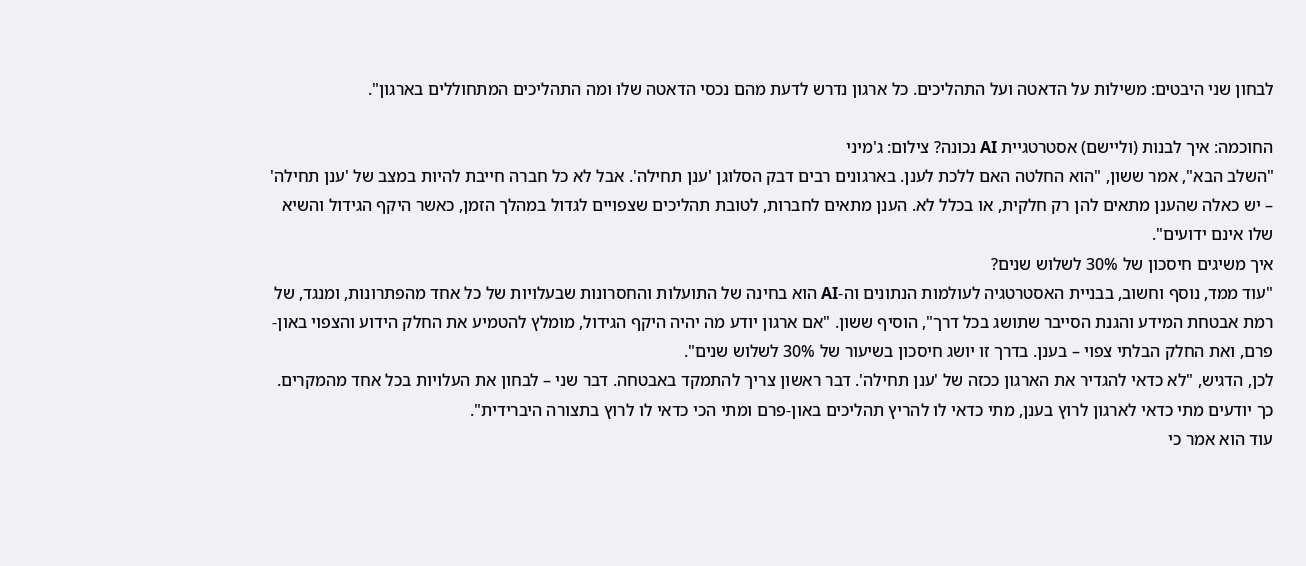לבחון שני היבטים: משילות על הדאטה ועל התהליכים. כל ארגון נדרש לדעת מהם נכסי הדאטה שלו ומה התהליכים המתחוללים בארגון".

החוכמה: איך לבנות (וליישם) אסטרטגיית AI נכונה? צילום: ג'מיני
"השלב הבא", אמר ששון, "הוא החלטה האם ללכת לענן. בארגונים רבים דבק הסלוגן 'ענן תחילה'. אבל לא כל חברה חייבת להיות במצב של 'ענן תחילה' – יש כאלה שהענן מתאים להן רק חלקית, או בכלל לא. הענן מתאים לחברות, לטובת תהליכים שצפויים לגדול במהלך הזמן, כאשר היקף הגידול והשיא שלו אינם ידועים".
איך משיגים חיסכון של 30% לשלוש שנים?
"עוד ממד, נוסף וחשוב, בבניית האסטרטגיה לעולמות הנתונים וה-AI הוא בחינה של התועלות והחסרונות שבעלויות של כל אחד מהפתרונות, ומנגד, של רמת אבטחת המידע והגנת הסייבר שתושג בכל דרך", הוסיף ששון. "אם ארגון יודע מה יהיה היקף הגידול, מומלץ להטמיע את החלק הידוע והצפוי באון-פרם, ואת החלק הבלתי צפוי – בענן. בדרך זו יושג חיסכון בשיעור של 30% לשלוש שנים".
לכן, הדגיש, "לא כדאי להגדיר את הארגון ככזה של 'ענן תחילה'. דבר ראשון צריך להתמקד באבטחה. דבר שני – לבחון את העלויות בכל אחד מהמקרים. כך יודעים מתי כדאי לארגון לרוץ בענן, מתי כדאי לו להריץ תהליכים באון-פרם ומתי הכי כדאי לו לרוץ בתצורה היברידית".
עוד הוא אמר כי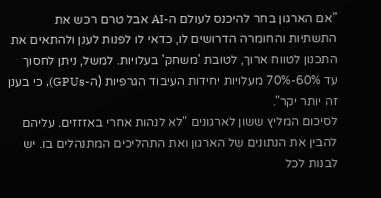"אם הארגון בחר להיכנס לעולם ה-AI אבל טרם רכש את התשתיות והחומרה הדרושים לו, כדאי לו לפנות לענן ולהתאים את התכנון לטווח ארוך, לטובת 'משחק' בעלויות. למשל, ניתן לחסוך עד 60%-70% מעלויות יחידות העיבוד הגרפיות (ה-GPUs), כי בענן זה יותר יקר".
לסיכום המליץ ששון לארגונים "לא לנהות אחרי באזזזים. עליהם להבין את הנתונים של הארגון ואת התהליכים המתנהלים בו. יש לבנות לכל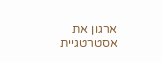ארגון את אסטרטגיית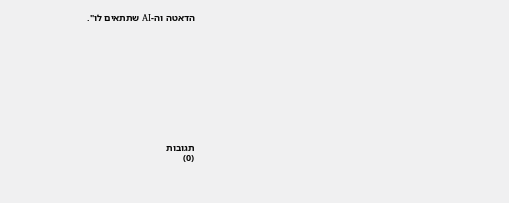הדאטה וה-AI שתתאים לו".












תגובות
(0)